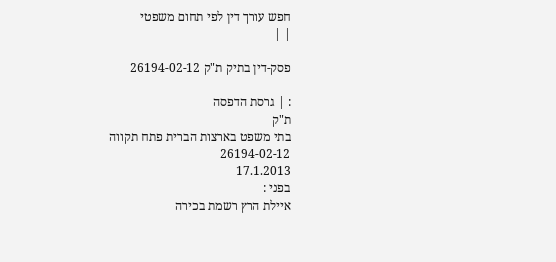חפש עורך דין לפי תחום משפטי
| |

פסק-דין בתיק ת"ק 26194-02-12

: | גרסת הדפסה
ת"ק
בתי משפט בארצות הברית פתח תקווה
26194-02-12
17.1.2013
בפני :
איילת הרץ רשמת בכירה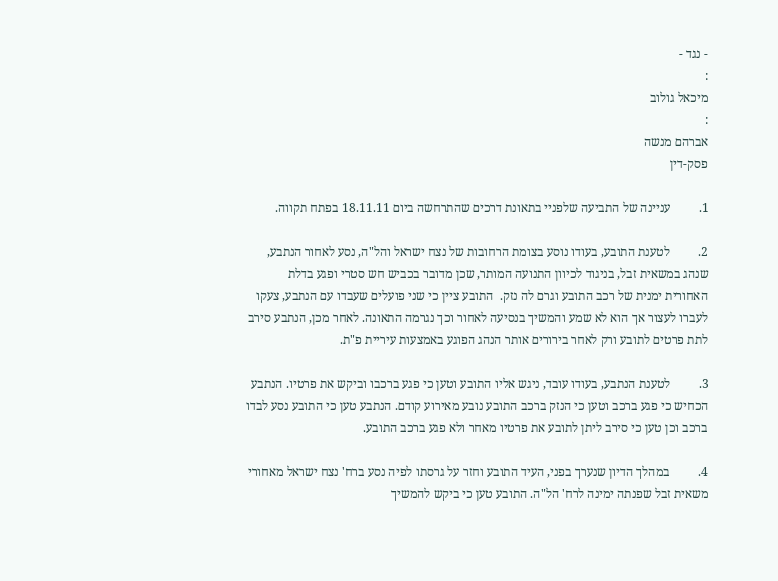- נגד -
:
מיכאל גולוב
:
אברהם מנשה
פסק-דין

1.         עניינה של התביעה שלפניי בתאונת דרכים שהתרחשה ביום 18.11.11 בפתח תקווה.

2.         לטענת התובע, בעודו נוסע בצומת הרחובות של נצח ישראל והל"ה, נסע לאחור הנתבע, שנהג במשאית זבל, בניגוד לכיוון התנועה המותר, שכן מדובר בכביש חש סטרי ופגע בדלת האחורית ימנית של רכב התובע וגרם לה נזק.  התובע ציין כי שני פועלים שעבדו עם הנתבע, צעקו לעברו לעצור אך הוא לא שמע והמשיך בנסיעה לאחור וכך נגרמה התאונה. לאחר מכן, הנתבע סירב לתת פרטים לתובע ורק לאחר בירורים אותר הנהג הפוגע באמצעות עיריית פ"ת.

3.         לטענת הנתבע, בעודו עובד, ניגש אליו התובע וטען כי פגע ברכבו וביקש את פרטיו. הנתבע הכחיש כי פגע ברכב וטען כי הנזק ברכב התובע נובע מאירוע קודם. הנתבע טען כי התובע נסע לבדו ברכב וכן טען כי סירב ליתן לתובע את פרטיו מאחר ולא פגע ברכב התובע.

4.         במהלך הדיון שנערך בפני, העיד התובע וחזר על גרסתו לפיה נסע ברח' נצח ישראל מאחורי  משאית זבל שפנתה ימינה לרח' הל"ה. התובע טען כי ביקש להמשיך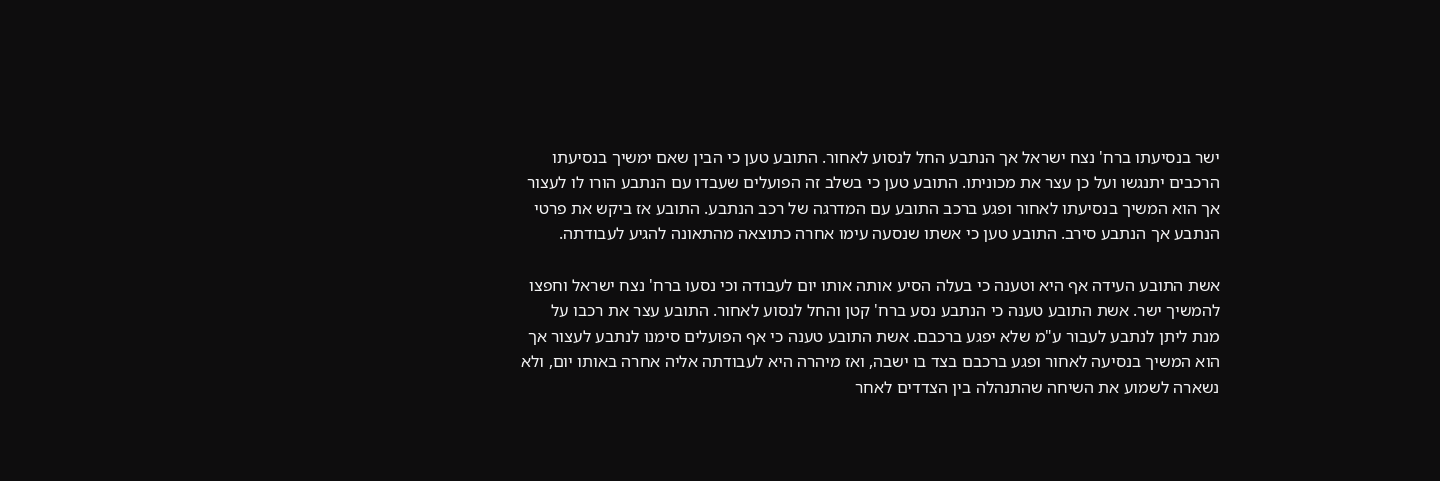ישר בנסיעתו ברח' נצח ישראל אך הנתבע החל לנסוע לאחור. התובע טען כי הבין שאם ימשיך בנסיעתו הרכבים יתנגשו ועל כן עצר את מכוניתו. התובע טען כי בשלב זה הפועלים שעבדו עם הנתבע הורו לו לעצור אך הוא המשיך בנסיעתו לאחור ופגע ברכב התובע עם המדרגה של רכב הנתבע. התובע אז ביקש את פרטי הנתבע אך הנתבע סירב. התובע טען כי אשתו שנסעה עימו אחרה כתוצאה מהתאונה להגיע לעבודתה.

אשת התובע העידה אף היא וטענה כי בעלה הסיע אותה אותו יום לעבודה וכי נסעו ברח' נצח ישראל וחפצו להמשיך ישר. אשת התובע טענה כי הנתבע נסע ברח' קטן והחל לנסוע לאחור. התובע עצר את רכבו על מנת ליתן לנתבע לעבור ע"מ שלא יפגע ברכבם. אשת התובע טענה כי אף הפועלים סימנו לנתבע לעצור אך הוא המשיך בנסיעה לאחור ופגע ברכבם בצד בו ישבה, ואז מיהרה היא לעבודתה אליה אחרה באותו יום, ולא נשארה לשמוע את השיחה שהתנהלה בין הצדדים לאחר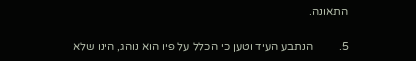התאונה.

5.         הנתבע העיד וטען כי הכלל על פיו הוא נוהג, הינו שלא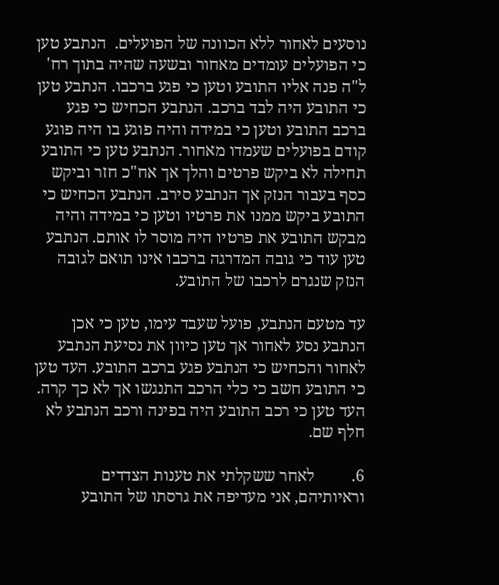נוסעים לאחור ללא הכוונה של הפועלים.  הנתבע טען כי הפועלים עומדים מאחור ובשעה שהיה בתוך רח' ל"ה פנה אליו התובע וטען כי פגע ברכבו. הנתבע טען כי התובע היה לבד ברכב. הנתבע הכחיש כי פגע ברכב התובע וטען כי במידה והיה פוגע בו היה פוגע קודם בפועלים שעמדו מאחור. הנתבע טען כי התובע תחילה לא ביקש פרטים והלך אך אח"כ חזר וביקש כסף בעבור הנזק אך הנתבע סירב. הנתבע הכחיש כי התובע ביקש ממנו את פרטיו וטען כי במידה והיה מבקש התובע את פרטיו היה מוסר לו אותם. הנתבע טען עוד כי גובה המדרגה ברכבו אינו תואם לגובה הנזק שנגרם לרכבו של התובע.

עד מטעם הנתבע, פועל שעבד עימו, טען כי אכן הנתבע נסע לאחור אך טען כיוון את נסיעת הנתבע לאחור והכחיש כי הנתבע פגע ברכב התובע. העד טען כי התובע חשב כי כלי הרכב התנגשו אך לא כך קרה. העד טען כי רכב התובע היה בפינה ורכב הנתבע לא חלף שם.

6.         לאחר ששקלתי את טענות הצדדים וראיותיהם, אני מעדיפה את גרסתו של התובע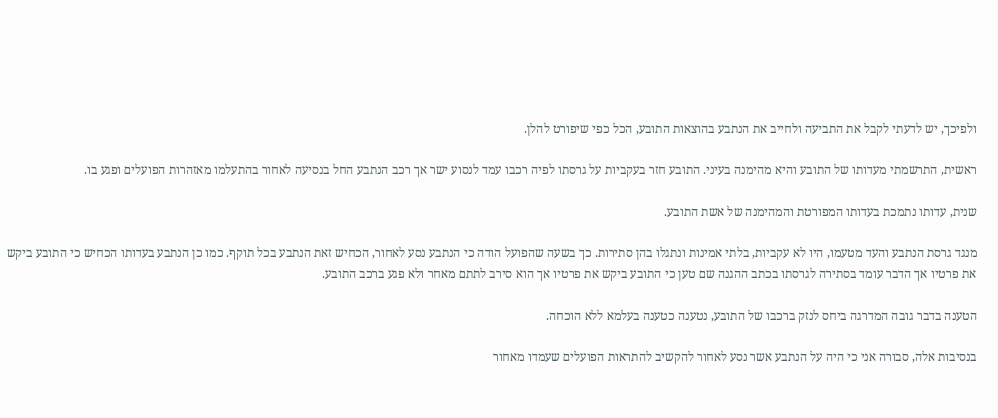ולפיכך, יש לדעתי לקבל את התביעה ולחייב את הנתבע בהוצאות התובע, הכל כפי שיפורט להלן.

ראשית, התרשמתי מעדותו של התובע והיא מהימנה בעיני. התובע חזר בעקביות על גרסתו לפיה רכבו עמד לנסוע ישר אך רכב הנתבע החל בנסיעה לאחור בהתעלמו מאזהרות הפועלים ופגע בו.

שנית, עדותו נתמכת בעדותו המפורטת והמהימנה של אשת התובע.

מנגד גרסת הנתבע והעד מטעמו, היו לא עקביות, בלתי אמינות ונתגלו בהן סתירות. כך בשעה שהפועל הודה כי הנתבע נסע לאחור, הכחיש זאת הנתבע בכל תוקף. כמו כן הנתבע בעדותו הכחיש כי התובע ביקש את פרטיו אך הדבר עומד בסתירה לגרסתו בכתב ההגנה שם טען כי התובע ביקש את פרטיו אך הוא סירב לתתם מאחר ולא פגע ברכב התובע.

הטענה בדבר גובה המדרגה ביחס לנזק ברכבו של התובע, נטענה כטענה בעלמא ללא הוכחה.

בנסיבות אלה, סבורה אני כי היה על הנתבע אשר נסע לאחור להקשיב להתראות הפועלים שעמדו מאחור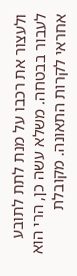ולעצור את רכבו על מנת לתת לתובע לעבור בבטחה. משלא עשה כן, הרי הוא אחראי לקרות התאונה. מקובלת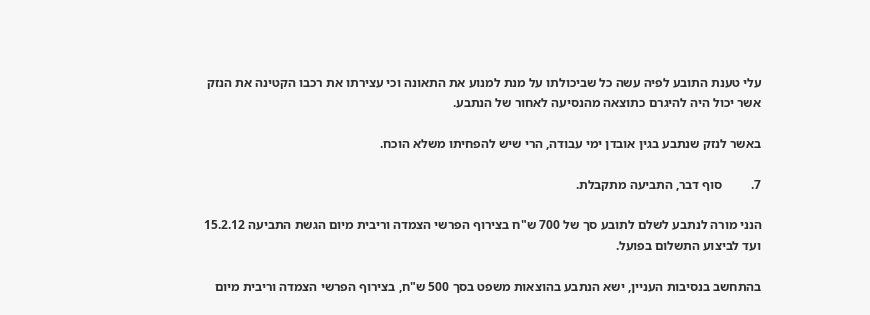עלי טענת התובע לפיה עשה כל שביכולתו על מנת למנוע את התאונה וכי עצירתו את רכבו הקטינה את הנזק אשר יכול היה להיגרם כתוצאה מהנסיעה לאחור של הנתבע.

באשר לנזק שנתבע בגין אובדן ימי עבודה, הרי שיש להפחיתו משלא הוכח.

7.         סוף דבר, התביעה מתקבלת.

הנני מורה לנתבע לשלם לתובע סך של 700 ש"ח בצירוף הפרשי הצמדה וריבית מיום הגשת התביעה 15.2.12 ועד לביצוע התשלום בפועל.

בהתחשב בנסיבות העניין, ישא הנתבע בהוצאות משפט בסך 500 ש"ח, בצירוף הפרשי הצמדה וריבית מיום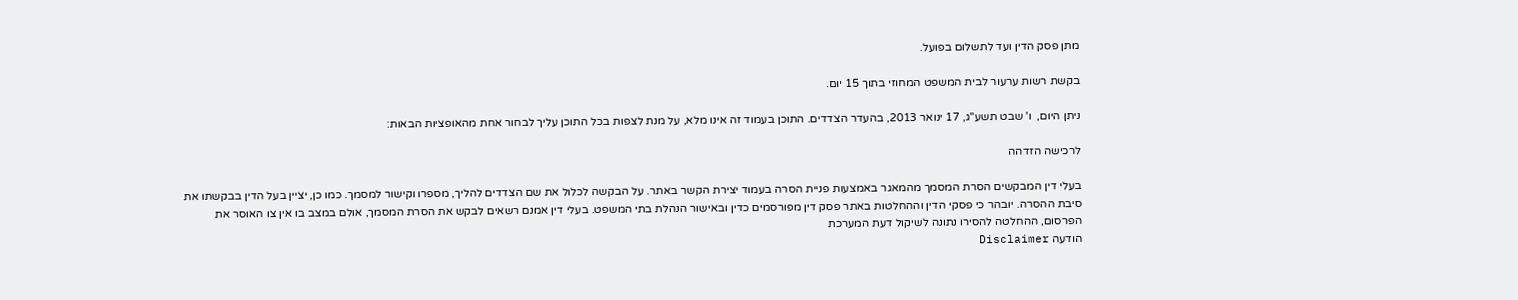מתן פסק הדין ועד לתשלום בפועל.

בקשת רשות ערעור לבית המשפט המחוזי בתוך 15 יום.

ניתן היום,  ו' שבט תשע"ג, 17 ינואר 2013, בהעדר הצדדים. התוכן בעמוד זה אינו מלא, על מנת לצפות בכל התוכן עליך לבחור אחת מהאופציות הבאות:

לרכישה הזדהה

בעלי דין המבקשים הסרת המסמך מהמאגר באמצעות פניית הסרה בעמוד יצירת הקשר באתר. על הבקשה לכלול את שם הצדדים להליך, מספרו וקישור למסמך. כמו כן, יציין בעל הדין בבקשתו את סיבת ההסרה. יובהר כי פסקי הדין וההחלטות באתר פסק דין מפורסמים כדין ובאישור הנהלת בתי המשפט. בעלי דין אמנם רשאים לבקש את הסרת המסמך, אולם במצב בו אין צו האוסר את הפרסום, ההחלטה להסירו נתונה לשיקול דעת המערכת
הודעה Disclaimer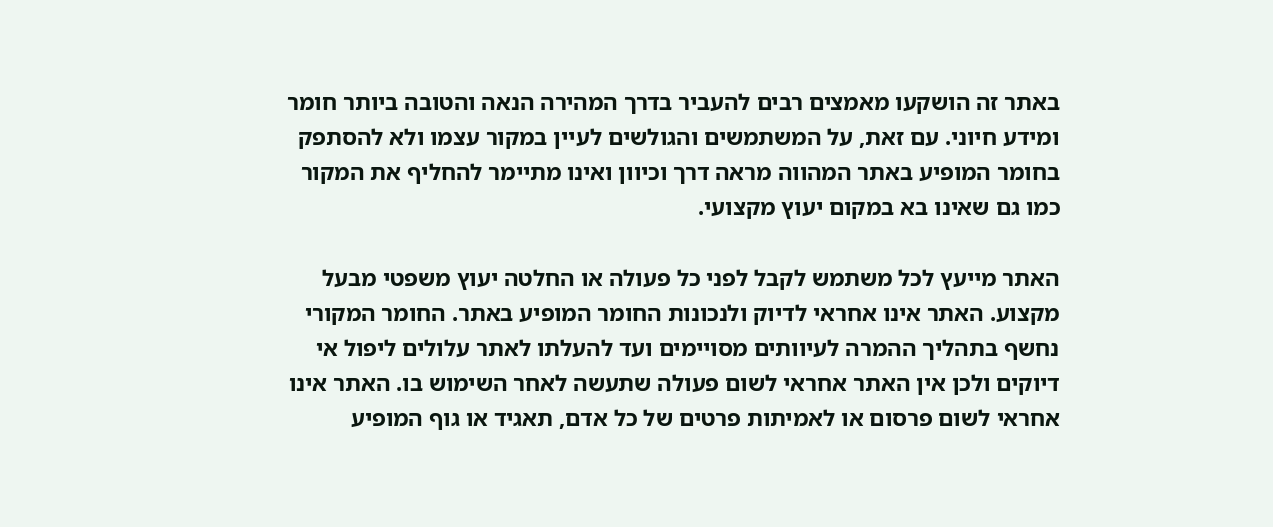באתר זה הושקעו מאמצים רבים להעביר בדרך המהירה הנאה והטובה ביותר חומר ומידע חיוני. עם זאת, על המשתמשים והגולשים לעיין במקור עצמו ולא להסתפק בחומר המופיע באתר המהווה מראה דרך וכיוון ואינו מתיימר להחליף את המקור כמו גם שאינו בא במקום יעוץ מקצועי.

האתר מייעץ לכל משתמש לקבל לפני כל פעולה או החלטה יעוץ משפטי מבעל מקצוע. האתר אינו אחראי לדיוק ולנכונות החומר המופיע באתר. החומר המקורי נחשף בתהליך ההמרה לעיוותים מסויימים ועד להעלתו לאתר עלולים ליפול אי דיוקים ולכן אין האתר אחראי לשום פעולה שתעשה לאחר השימוש בו. האתר אינו אחראי לשום פרסום או לאמיתות פרטים של כל אדם, תאגיד או גוף המופיע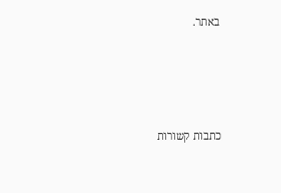באתר.




כתבות קשורות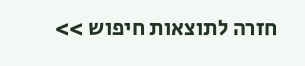חזרה לתוצאות חיפוש >>